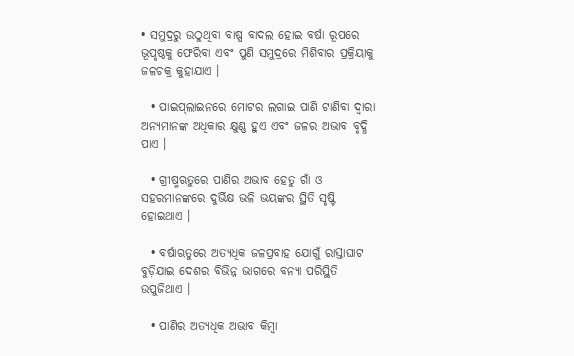• ସମୁଦ୍ରରୁ ଉଠୁଥିବା ବାଷ୍ପ ବାଦଲ ହୋଇ ବର୍ଷା ରୂପରେ ଭୂପୃଷ୍ଠକୁ ଫେରିବା ଏବଂ ପୁଣି ସମୁଦ୍ରରେ ମିଶିବାର ପ୍ରକ୍ରିୟାକୁ ଜଳଚକ୍ର କୁହାଯାଏ ।

  • ପାଇପ୍‌ଲାଇନରେ ମୋଟର ଲଗାଇ ପାଣି ଟାଣିବା ଦ୍ୱାରା ଅନ୍ୟମାନଙ୍କ ଅଧିକାର କ୍ଷୁଣ୍ଣ ହୁଏ ଏବଂ ଜଳର ଅଭାବ ବୃଦ୍ଧି ପାଏ ।

  • ଗ୍ରୀଷ୍ମଋତୁରେ ପାଣିର ଅଭାବ ହେତୁ ଗାଁ ଓ ସହରମାନଙ୍କରେ ଦୁର୍ଭିକ୍ଷ ଭଳି ଭୟଙ୍କର ସ୍ଥିତି ସୃଷ୍ଟି ହୋଇଥାଏ ।

  • ବର୍ଷାଋତୁରେ ଅତ୍ୟଧିକ ଜଳପ୍ରବାହ ଯୋଗୁଁ ରାସ୍ତାଘାଟ ବୁଡ଼ିଯାଇ ଦେଶର ବିଭିନ୍ନ ଭାଗରେ ବନ୍ୟା ପରିସ୍ଥିତି ଉପୁଜିଥାଏ ।

  • ପାଣିର ଅତ୍ୟଧିକ ଅଭାବ କିମ୍ବା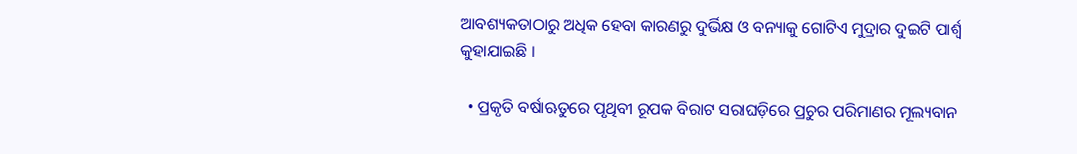ଆବଶ୍ୟକତାଠାରୁ ଅଧିକ ହେବା କାରଣରୁ ଦୁର୍ଭିକ୍ଷ ଓ ବନ୍ୟାକୁ ଗୋଟିଏ ମୁଦ୍ରାର ଦୁଇଟି ପାର୍ଶ୍ୱ କୁହାଯାଇଛି ।

  • ପ୍ରକୃତି ବର୍ଷାଋତୁରେ ପୃଥିବୀ ରୂପକ ବିରାଟ ସରାଘଡ଼ିରେ ପ୍ରଚୁର ପରିମାଣର ମୂଲ୍ୟବାନ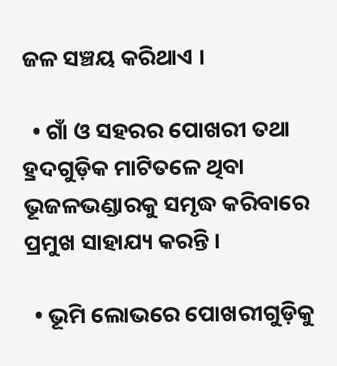ଜଳ ସଞ୍ଚୟ କରିଥାଏ ।

  • ଗାଁ ଓ ସହରର ପୋଖରୀ ତଥା ହ୍ରଦଗୁଡ଼ିକ ମାଟିତଳେ ଥିବା ଭୂଜଳଭଣ୍ଡାରକୁ ସମୃଦ୍ଧ କରିବାରେ ପ୍ରମୁଖ ସାହାଯ୍ୟ କରନ୍ତି ।

  • ଭୂମି ଲୋଭରେ ପୋଖରୀଗୁଡ଼ିକୁ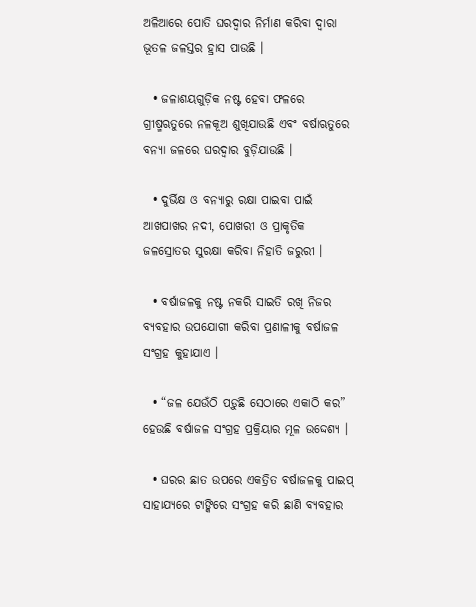ଅଳିଆରେ ପୋତି ଘରଦ୍ୱାର ନିର୍ମାଣ କରିବା ଦ୍ୱାରା ଭୂତଳ ଜଳସ୍ତର ହ୍ରାସ ପାଉଛି ।

  • ଜଳାଶୟଗୁଡ଼ିକ ନଷ୍ଟ ହେବା ଫଳରେ ଗ୍ରୀଷ୍ମଋତୁରେ ନଳକୂଅ ଶୁଖିଯାଉଛି ଏବଂ ବର୍ଷାଋତୁରେ ବନ୍ୟା ଜଳରେ ଘରଦ୍ୱାର ବୁଡ଼ିଯାଉଛି ।

  • ଦୁର୍ଭିକ୍ଷ ଓ ବନ୍ୟାରୁ ରକ୍ଷା ପାଇବା ପାଇଁ ଆଖପାଖର ନଦୀ, ପୋଖରୀ ଓ ପ୍ରାକୃତିକ ଜଳସ୍ରୋତର ସୁରକ୍ଷା କରିବା ନିହାତି ଜରୁରୀ ।

  • ବର୍ଷାଜଳକୁ ନଷ୍ଟ ନକରି ସାଇତି ରଖି ନିଜର ବ୍ୟବହାର ଉପଯୋଗୀ କରିବା ପ୍ରଣାଳୀକୁ ବର୍ଷାଜଳ ସଂଗ୍ରହ କୁହାଯାଏ ।

  • “ଜଳ ଯେଉଁଠି ପଡ଼ୁଛି ସେଠାରେ ଏକାଠି କର” ହେଉଛି ବର୍ଷାଜଳ ସଂଗ୍ରହ ପ୍ରକ୍ରିୟାର ମୂଳ ଉଦ୍ଦେଶ୍ୟ ।

  • ଘରର ଛାତ ଉପରେ ଏକତ୍ରିତ ବର୍ଷାଜଳକୁ ପାଇପ୍ ସାହାଯ୍ୟରେ ଟାଙ୍କିରେ ସଂଗ୍ରହ କରି ଛାଣି ବ୍ୟବହାର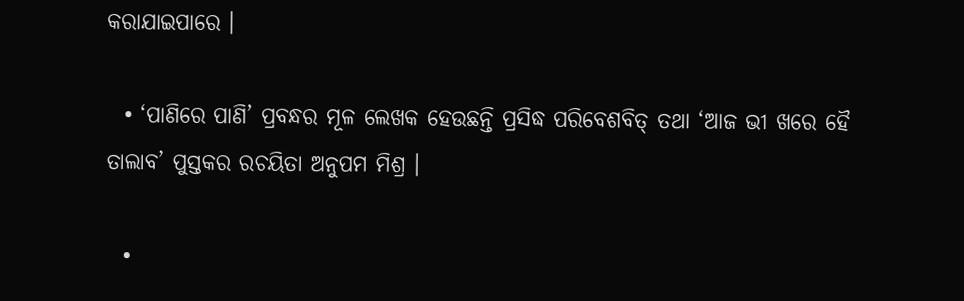କରାଯାଇପାରେ ।

  • ‘ପାଣିରେ ପାଣି’ ପ୍ରବନ୍ଧର ମୂଳ ଲେଖକ ହେଉଛନ୍ତି ପ୍ରସିଦ୍ଧ ପରିବେଶବିତ୍ ତଥା ‘ଆଜ ଭୀ ଖରେ ହୈ ତାଲାବ’ ପୁସ୍ତକର ରଚୟିତା ଅନୁପମ ମିଶ୍ର ।

  •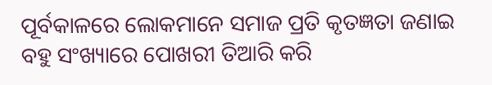ପୂର୍ବକାଳରେ ଲୋକମାନେ ସମାଜ ପ୍ରତି କୃତଜ୍ଞତା ଜଣାଇ ବହୁ ସଂଖ୍ୟାରେ ପୋଖରୀ ତିଆରି କରି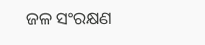ଜଳ ସଂରକ୍ଷଣ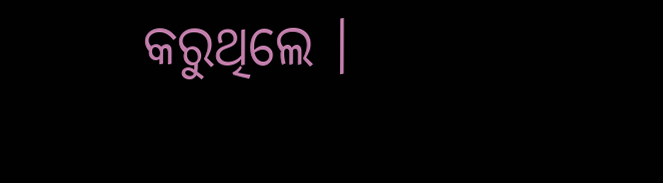କରୁଥିଲେ ।